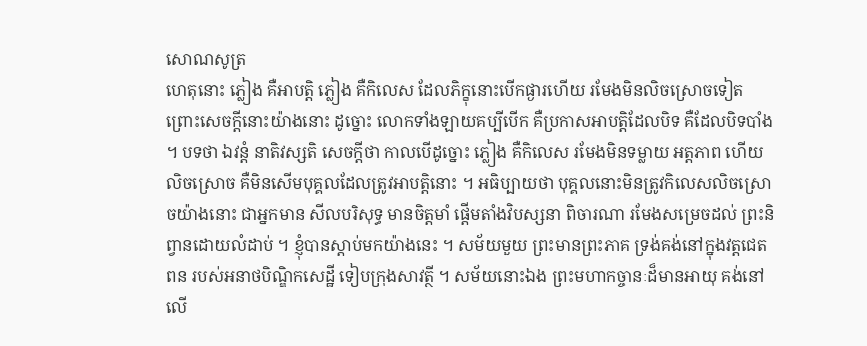សោណសូត្រ
ហេតុនោះ ភ្លៀង គឺអាបត្តិ ភ្លៀង គឺកិលេស ដែលភិក្ខុនោះបើកផ្ងារហើយ រមែងមិនលិចស្រោចទៀត ព្រោះសេចក្តីនោះយ៉ាងនោះ ដូច្នោះ លោកទាំងឡាយគប្បីបើក គឺប្រកាសអាបត្តិដែលបិទ គឺដែលបិទបាំង ។ បទថា ឯវន្តំ នាតិវស្សតិ សេចក្តីថា កាលបើដូច្នោះ ភ្លៀង គឺកិលេស រមែងមិនទម្លាយ អត្តភាព ហើយលិចស្រោច គឺមិនសើមបុគ្គលដែលត្រូវអាបត្តិនោះ ។ អធិប្បាយថា បុគ្គលនោះមិនត្រូវកិលេសលិចស្រោចយ៉ាងនោះ ជាអ្នកមាន សីលបរិសុទ្ធ មានចិត្តមាំ ផ្តើមតាំងវិបស្សនា ពិចារណា រមែងសម្រេចដល់ ព្រះនិព្វានដោយលំដាប់ ។ ខ្ញុំបានស្តាប់មកយ៉ាងនេះ ។ សម័យមួយ ព្រះមានព្រះភាគ ទ្រង់គង់នៅក្នុងវត្តជេតពន របស់អនាថបិណ្ឌិកសេដ្ឋី ទៀបក្រុងសាវត្ថី ។ សម័យនោះឯង ព្រះមហាកច្ចានៈដ៏មានអាយុ គង់នៅលើ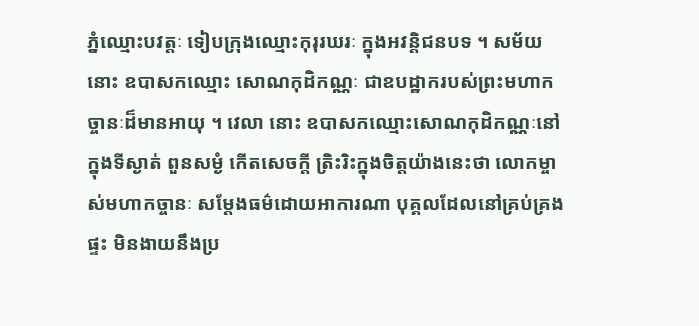ភ្នំឈ្មោះបវត្តៈ ទៀបក្រុងឈ្មោះកុរុរឃរៈ ក្នុងអវន្តិជនបទ ។ សម័យនោះ ឧបាសកឈ្មោះ សោណកុដិកណ្ណៈ ជាឧបដ្ឋាករបស់ព្រះមហាកច្ចានៈដ៏មានអាយុ ។ វេលា នោះ ឧបាសកឈ្មោះសោណកុដិកណ្ណៈនៅក្នុងទីស្ងាត់ ពួនសម្ងំ កើតសេចក្តី ត្រិះរិះក្នុងចិត្តយ៉ាងនេះថា លោកម្ចាស់មហាកច្ចានៈ សម្តែងធម៌ដោយអាការណា បុគ្គលដែលនៅគ្រប់គ្រងផ្ទះ មិនងាយនឹងប្រ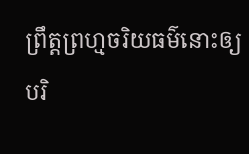ព្រឹត្តព្រហ្មចរិយធម៌នោះឲ្យ បរិ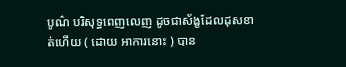បូណ៌ បរិសុទ្ធពេញលេញ ដូចជាស័ង្ខដែលដុសខាត់ហើយ ( ដោយ អាការនោះ ) បាន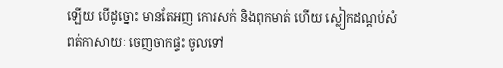ឡើយ បើដូច្នោះ មានតែអញ កោរសក់ និងពុកមាត់ ហើយ ស្លៀកដណ្តប់សំពត់កាសាយៈ ចេញចាកផ្ទះ ចូលទៅ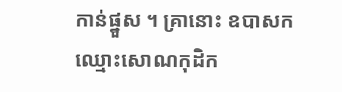កាន់ផ្នួស ។ គ្រានោះ ឧបាសកឈ្មោះសោណកុដិក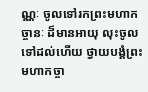ណ្ណៈ ចូលទៅរកព្រះមហាកច្ចានៈ ដ៏មានអាយុ លុះចូលទៅដល់ហើយ ថ្វាយបង្គំព្រះមហាកច្ចា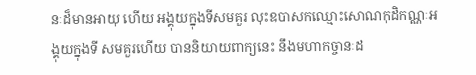នៈដ៏មានអាយុ ហើយ អង្គុយក្នុងទីសមគួរ លុះឧបាសកឈ្មោះសោណកុដិកណ្ណៈអង្គុយក្នុងទី សមគួរហើយ បាននិយាយពាក្យនេះ នឹងមហាកច្ចានៈដ